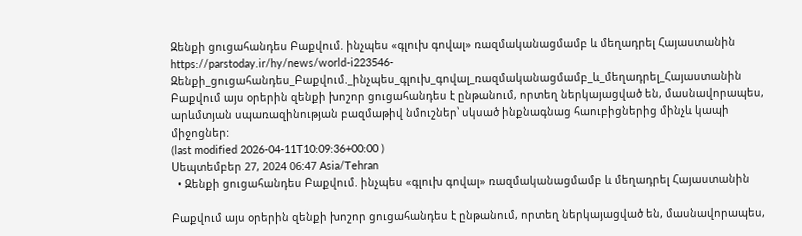Զենքի ցուցահանդես Բաքվում. ինչպես «գլուխ գովալ» ռազմականացմամբ և մեղադրել Հայաստանին
https://parstoday.ir/hy/news/world-i223546-Զենքի_ցուցահանդես_Բաքվում._ինչպես_գլուխ_գովալ_ռազմականացմամբ_և_մեղադրել_Հայաստանին
Բաքվում այս օրերին զենքի խոշոր ցուցահանդես է ընթանում, որտեղ ներկայացված են, մասնավորապես, արևմտյան սպառազինության բազմաթիվ նմուշներ՝ սկսած ինքնագնաց հաուբիցներից մինչև կապի միջոցներ:
(last modified 2026-04-11T10:09:36+00:00 )
Սեպտեմբեր 27, 2024 06:47 Asia/Tehran
  • Զենքի ցուցահանդես Բաքվում. ինչպես «գլուխ գովալ» ռազմականացմամբ և մեղադրել Հայաստանին

Բաքվում այս օրերին զենքի խոշոր ցուցահանդես է ընթանում, որտեղ ներկայացված են, մասնավորապես,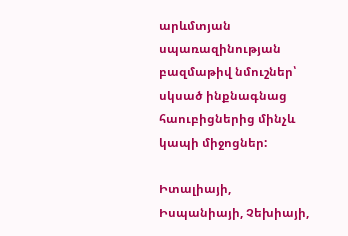արևմտյան սպառազինության բազմաթիվ նմուշներ՝ սկսած ինքնագնաց հաուբիցներից մինչև կապի միջոցներ:

Իտալիայի, Իսպանիայի, Չեխիայի,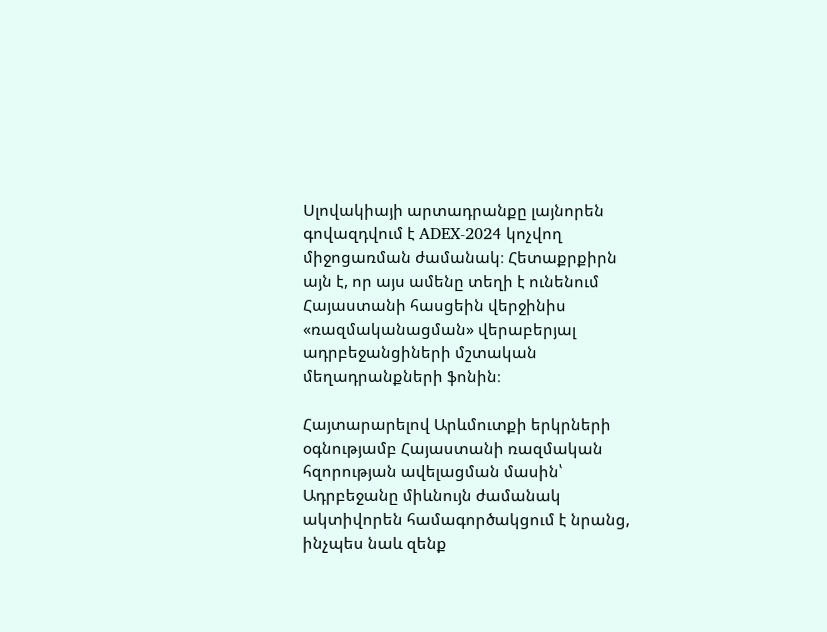Սլովակիայի արտադրանքը լայնորեն գովազդվում է ADEX-2024 կոչվող միջոցառման ժամանակ։ Հետաքրքիրն այն է, որ այս ամենը տեղի է ունենում Հայաստանի հասցեին վերջինիս «ռազմականացման» վերաբերյալ ադրբեջանցիների մշտական մեղադրանքների ֆոնին։

Հայտարարելով Արևմուտքի երկրների օգնությամբ Հայաստանի ռազմական հզորության ավելացման մասին՝ Ադրբեջանը միևնույն ժամանակ ակտիվորեն համագործակցում է նրանց, ինչպես նաև զենք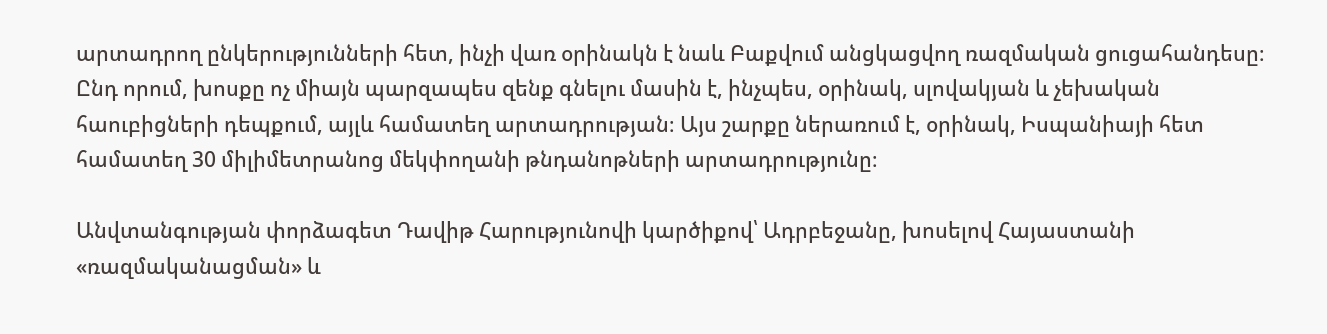արտադրող ընկերությունների հետ, ինչի վառ օրինակն է նաև Բաքվում անցկացվող ռազմական ցուցահանդեսը։ Ընդ որում, խոսքը ոչ միայն պարզապես զենք գնելու մասին է, ինչպես, օրինակ, սլովակյան և չեխական հաուբիցների դեպքում, այլև համատեղ արտադրության։ Այս շարքը ներառում է, օրինակ, Իսպանիայի հետ համատեղ 30 միլիմետրանոց մեկփողանի թնդանոթների արտադրությունը։

Անվտանգության փորձագետ Դավիթ Հարությունովի կարծիքով՝ Ադրբեջանը, խոսելով Հայաստանի «ռազմականացման» և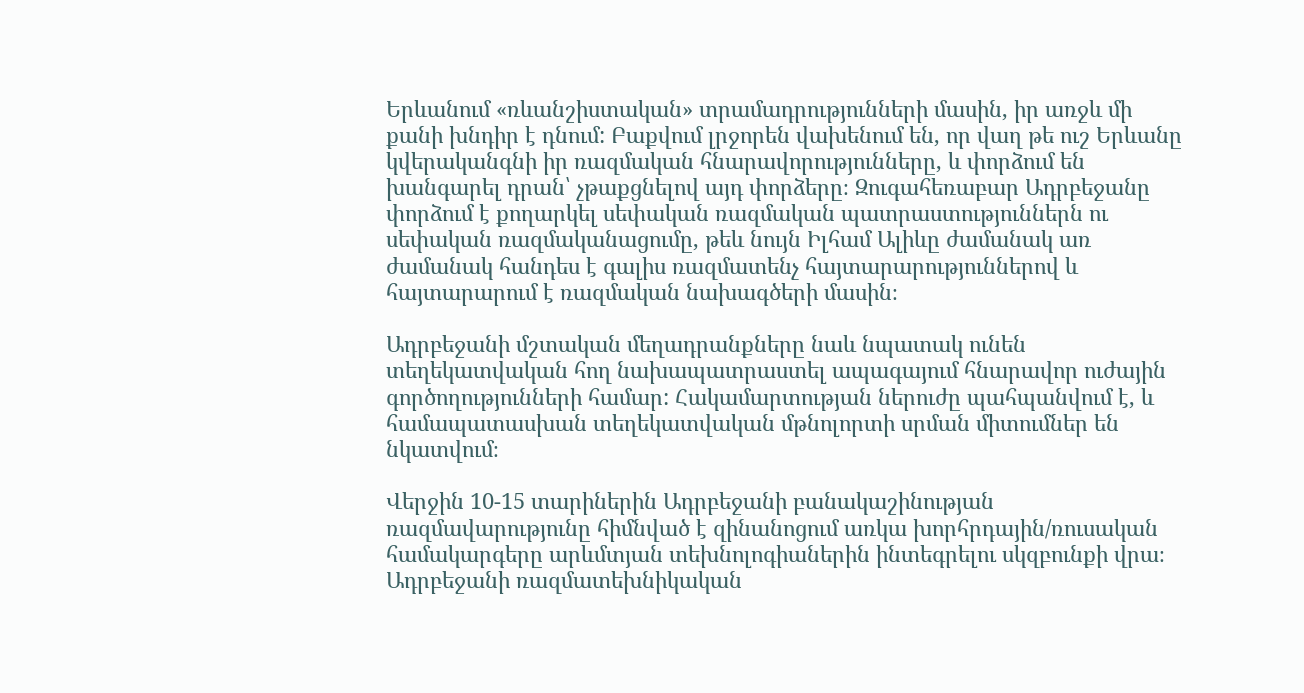Երևանում «ռևանշիստական» տրամադրությունների մասին, իր առջև մի քանի խնդիր է դնում: Բաքվում լրջորեն վախենում են, որ վաղ թե ուշ Երևանը կվերականգնի իր ռազմական հնարավորությունները, և փորձում են խանգարել դրան՝ չթաքցնելով այդ փորձերը։ Զուգահեռաբար Ադրբեջանը փորձում է քողարկել սեփական ռազմական պատրաստություններն ու սեփական ռազմականացումը, թեև նույն Իլհամ Ալիևը ժամանակ առ ժամանակ հանդես է գալիս ռազմատենչ հայտարարություններով և հայտարարում է ռազմական նախագծերի մասին։

Ադրբեջանի մշտական մեղադրանքները նաև նպատակ ունեն տեղեկատվական հող նախապատրաստել ապագայում հնարավոր ուժային գործողությունների համար: Հակամարտության ներուժը պահպանվում է, և համապատասխան տեղեկատվական մթնոլորտի սրման միտումներ են նկատվում։

Վերջին 10-15 տարիներին Ադրբեջանի բանակաշինության ռազմավարությունը հիմնված է զինանոցում առկա խորհրդային/ռուսական համակարգերը արևմտյան տեխնոլոգիաներին ինտեգրելու սկզբունքի վրա։ Ադրբեջանի ռազմատեխնիկական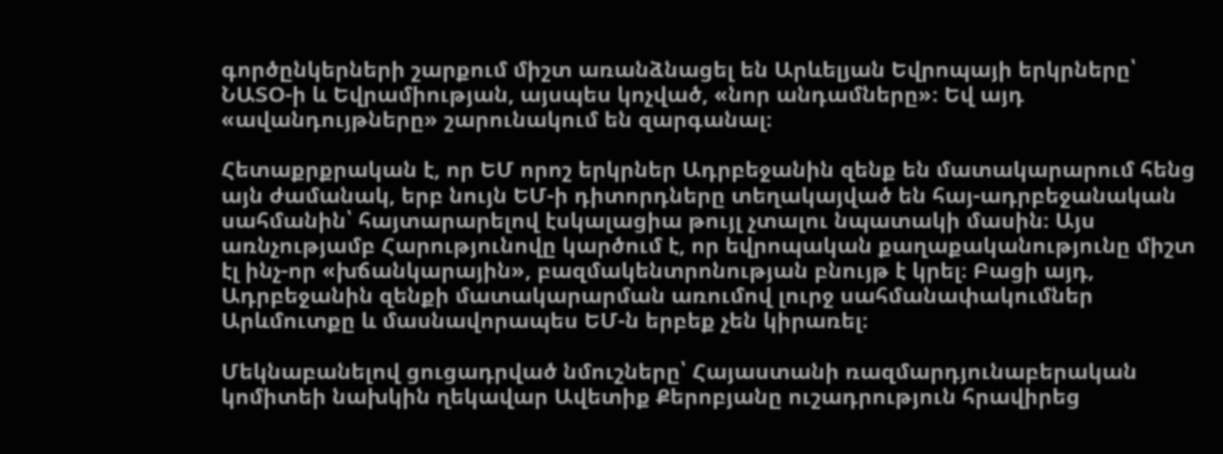գործընկերների շարքում միշտ առանձնացել են Արևելյան Եվրոպայի երկրները՝ ՆԱՏՕ-ի և Եվրամիության, այսպես կոչված, «նոր անդամները»։ Եվ այդ «ավանդույթները» շարունակում են զարգանալ։

Հետաքրքրական է, որ ԵՄ որոշ երկրներ Ադրբեջանին զենք են մատակարարում հենց այն ժամանակ, երբ նույն ԵՄ-ի դիտորդները տեղակայված են հայ-ադրբեջանական սահմանին՝ հայտարարելով էսկալացիա թույլ չտալու նպատակի մասին։ Այս առնչությամբ Հարությունովը կարծում է, որ եվրոպական քաղաքականությունը միշտ էլ ինչ-որ «խճանկարային», բազմակենտրոնության բնույթ է կրել։ Բացի այդ, Ադրբեջանին զենքի մատակարարման առումով լուրջ սահմանափակումներ Արևմուտքը և մասնավորապես ԵՄ-ն երբեք չեն կիրառել։

Մեկնաբանելով ցուցադրված նմուշները՝ Հայաստանի ռազմարդյունաբերական կոմիտեի նախկին ղեկավար Ավետիք Քերոբյանը ուշադրություն հրավիրեց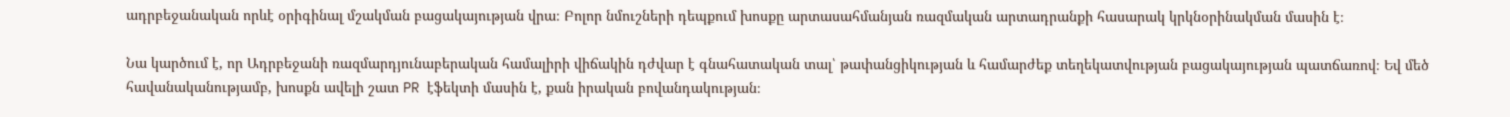ադրբեջանական որևէ օրիգինալ մշակման բացակայության վրա։ Բոլոր նմուշների դեպքում խոսքը արտասահմանյան ռազմական արտադրանքի հասարակ կրկնօրինակման մասին է։

Նա կարծում է, որ Ադրբեջանի ռազմարդյունաբերական համալիրի վիճակին դժվար է գնահատական տալ՝ թափանցիկության և համարժեք տեղեկատվության բացակայության պատճառով։ Եվ մեծ հավանականությամբ, խոսքն ավելի շատ PR էֆեկտի մասին է, քան իրական բովանդակության։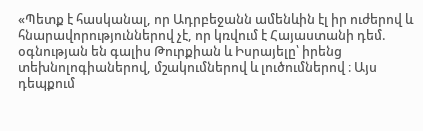«Պետք է հասկանալ, որ Ադրբեջանն ամենևին էլ իր ուժերով և հնարավորություններով չէ, որ կռվում է Հայաստանի դեմ. օգնության են գալիս Թուրքիան և Իսրայելը՝ իրենց տեխնոլոգիաներով, մշակումներով և լուծումներով ։ Այս դեպքում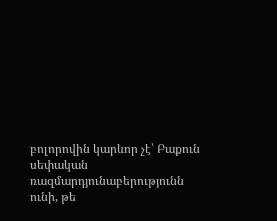բոլորովին կարևոր չէ՝ Բաքուն սեփական ռազմարդյունաբերությունն ունի, թե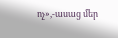ոչ»,-ասաց մեր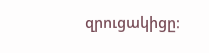զրուցակիցը։